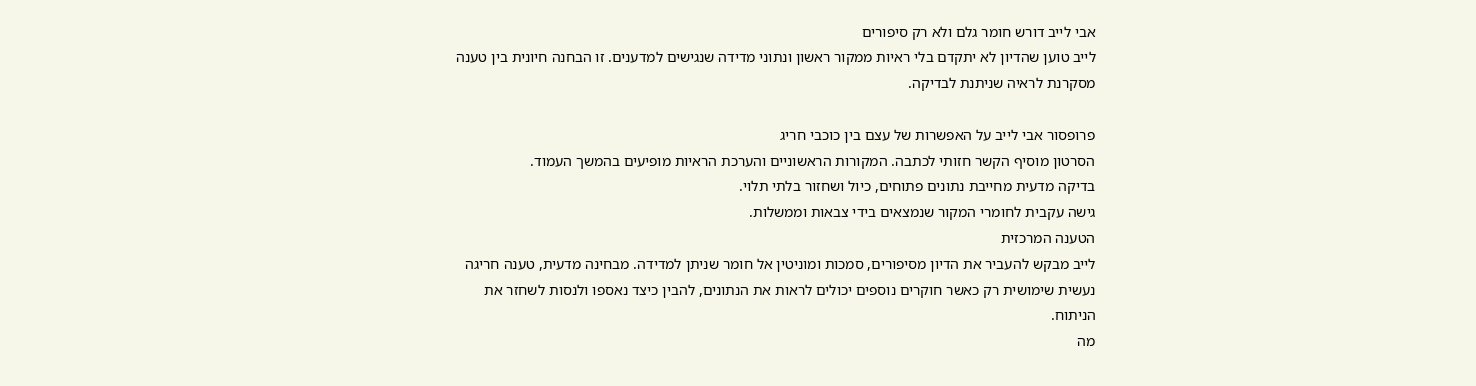אבי לייב דורש חומר גלם ולא רק סיפורים
לייב טוען שהדיון לא יתקדם בלי ראיות ממקור ראשון ונתוני מדידה שנגישים למדענים. זו הבחנה חיונית בין טענה מסקרנת לראיה שניתנת לבדיקה.

פרופסור אבי לייב על האפשרות של עצם בין כוכבי חריג
הסרטון מוסיף הקשר חזותי לכתבה. המקורות הראשוניים והערכת הראיות מופיעים בהמשך העמוד.
בדיקה מדעית מחייבת נתונים פתוחים, כיול ושחזור בלתי תלוי.
גישה עקבית לחומרי המקור שנמצאים בידי צבאות וממשלות.
הטענה המרכזית
לייב מבקש להעביר את הדיון מסיפורים, סמכות ומוניטין אל חומר שניתן למדידה. מבחינה מדעית, טענה חריגה נעשית שימושית רק כאשר חוקרים נוספים יכולים לראות את הנתונים, להבין כיצד נאספו ולנסות לשחזר את הניתוח.
מה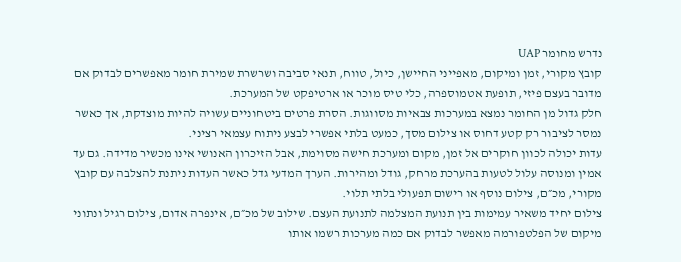נדרש מחומר UAP
קובץ מקורי, זמן ומיקום, מאפייני החיישן, כיול, טווח, תנאי סביבה ושרשרת שמירת חומר מאפשרים לבדוק אם מדובר בעצם פיזי, תופעת אטמוספרה, כלי טיס מוכר או ארטיפקט של המערכת.
חלק גדול מן החומר נמצא במערכות צבאיות מסווגות. הסרת פרטים ביטחוניים עשויה להיות מוצדקת, אך כאשר נמסר לציבור רק קטע דחוס או צילום מסך, כמעט בלתי אפשרי לבצע ניתוח עצמאי רציני.
עדות יכולה לכוון חוקרים אל זמן, מקום ומערכת חישה מסוימת, אבל הזיכרון האנושי אינו מכשיר מדידה. גם עד אמין ומנוסה עלול לטעות בהערכת מרחק, גודל ומהירות. הערך המדעי גדל כאשר העדות ניתנת להצלבה עם קובץ מקורי, מכ״ם, צילום נוסף או רישום תפעולי בלתי תלוי.
צילום יחיד משאיר עמימות בין תנועת המצלמה לתנועת העצם. שילוב של מכ״ם, אינפרה אדום, צילום רגיל ונתוני מיקום של הפלטפורמה מאפשר לבדוק אם כמה מערכות רשמו אותו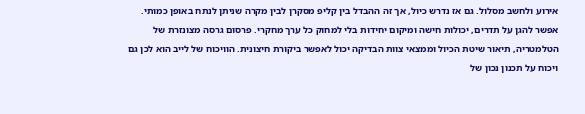אירוע ולחשב מסלול. גם אז נדרש כיול, אך זה ההבדל בין קליפ מסקרן לבין מקרה שניתן לנתח באופן כמותי.
אפשר להגן על תדרים, יכולות חישה ומיקום יחידות בלי למחוק כל ערך מחקרי. פרסום גרסה מצונזרת של הטלמטריה, תיאור שיטת הכיול וממצאי צוות הבדיקה יכול לאפשר ביקורת חיצונית. הוויכוח של לייב הוא לכן גם ויכוח על תכנון נכון של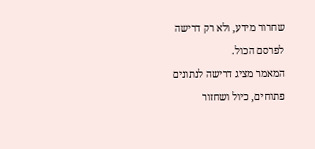שחרור מידע, ולא רק דרישה לפרסם הכול.
המאמר מציג דרישה לנתונים פתוחים, כיול ושחזור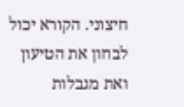חיצוני. הקורא יכול לבחון את הטיעון ואת מגבלות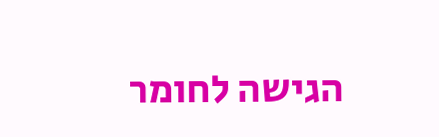הגישה לחומר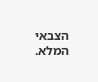הצבאי המלא.